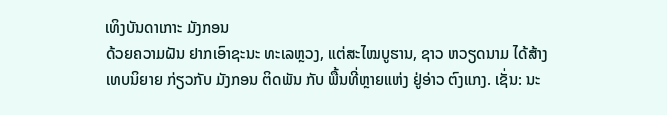ເທິງບັນດາເກາະ ມັງກອນ
ດ້ວຍຄວາມຝັນ ຢາກເອົາຊະນະ ທະເລຫຼວງ, ແຕ່ສະໄໝບູຮານ, ຊາວ ຫວຽດນາມ ໄດ້ສ້າງເທບນິຍາຍ ກ່ຽວກັບ ມັງກອນ ຕິດພັນ ກັບ ພື້ນທີ່ຫຼາຍແຫ່ງ ຢູ່ອ່າວ ຕົງແກງ. ເຊັ່ນ: ນະ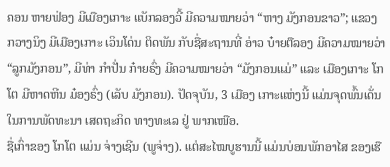ຄອນ ຫາຍຟ່ອງ ມີເມືອງເກາະ ແບັກລອງວີ້ ມີຄວາມໝາຍວ່າ “ຫາງ ມັງກອນຂາວ”; ແຂວງ ກວາງນິງ ມີເມືອງເກາະ ເວິນໂດ່ນ ຕິດພັນ ກັບຊື່ສະຖານທີ່ ອ່າວ ບ໋າຍຕືລອງ ມີຄວາມໝາຍວ່າ “ລູກມັງກອນ”, ມີທ່າ ກຳປັ່ນ ກ໋າຍຣົ່ງ ມີຄວາມໝາຍວ່າ “ມັງກອນແມ່” ແລະ ເມືອງເກາະ ໂກໂຕ ມີຫາດຫີນ ມ໋ອງຣົ່ງ (ເລັບ ມັງກອນ). ປັດຈຸບັນ, 3 ເມືອງ ເກາະແຫ່ງນີ້ ແມ່ນຈຸດພົ້ນເດັ່ນ ໃນການພັດທະນາ ເສດຖະກິດ ທາງທະເລ ຢູ່ ພາກເໜືອ.
ຊື່ເກົ່າຂອງ ໂກໂຕ ແມ່ນ ຈ່າງເຊີນ (ພູຈ່າງ). ແຕ່ສະໄໝບູຮານນີ້ ແມ່ນບ່ອນພັກອາໄສ ຂອງເຮື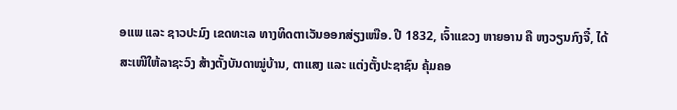ອແພ ແລະ ຊາວປະມົງ ເຂດທະເລ ທາງທິດຕາເວັນອອກສ່ຽງເໜືອ. ປີ 1832, ເຈົ້າແຂວງ ຫາຍອານ ຄື ຫງວຽນກົງຈື໋, ໄດ້ສະເໜີໃຫ້ລາຊະວົງ ສ້າງຕັ້ງບັນດາໝູ່ບ້ານ, ຕາແສງ ແລະ ແຕ່ງຕັ້ງປະຊາຊົນ ຄຸ້ມຄອ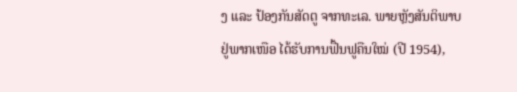ງ ແລະ ປ້ອງກັນສັດຕູ ຈາກທະເລ. ພາຍຫຼັງສັນຕິພາບ ຢູ່ພາກເໜືອ ໄດ້ຮັບການຟື້ນຟູຄືນໃໝ່ (ປີ 1954),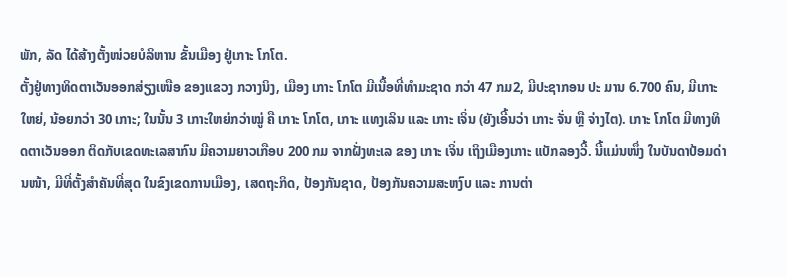ພັກ, ລັດ ໄດ້ສ້າງຕັ້ງໜ່ວຍບໍລິຫານ ຂັ້ນເມືອງ ຢູ່ເກາະ ໂກໂຕ.
ຕັ້ງຢູ່ທາງທິດຕາເວັນອອກສ່ຽງເໜືອ ຂອງແຂວງ ກວາງນິງ, ເມືອງ ເກາະ ໂກໂຕ ມີເນື້ອທີ່ທຳມະຊາດ ກວ່າ 47 ກມ2, ມີປະຊາກອນ ປະ ມານ 6.700 ຄົນ, ມີເກາະໃຫຍ່, ນ້ອຍກວ່າ 30 ເກາະ; ໃນນັ້ນ 3 ເກາະໃຫຍ່ກວ່າໝູ່ ຄື ເກາະ ໂກໂຕ, ເກາະ ແທງເລິນ ແລະ ເກາະ ເຈິ່ນ (ຍັງເອີ້ນວ່າ ເກາະ ຈັ່ນ ຫຼື ຈ່າງໄຕ). ເກາະ ໂກໂຕ ມີທາງທິດຕາເວັນອອກ ຕິດກັບເຂດທະເລສາກົນ ມີຄວາມຍາວເກືອບ 200 ກມ ຈາກຝັ່ງທະເລ ຂອງ ເກາະ ເຈິ່ນ ເຖິງເມືອງເກາະ ແບັກລອງວີ້. ນີ້ແມ່ນໜຶ່ງ ໃນບັນດາປ້ອມດ່ານໜ້າ, ມີທີ່ຕັ້ງສຳຄັນທີ່ສຸດ ໃນຂົງເຂດການເມືອງ, ເສດຖະກິດ, ປ້ອງກັນຊາດ, ປ້ອງກັນຄວາມສະຫງົບ ແລະ ການຕ່າ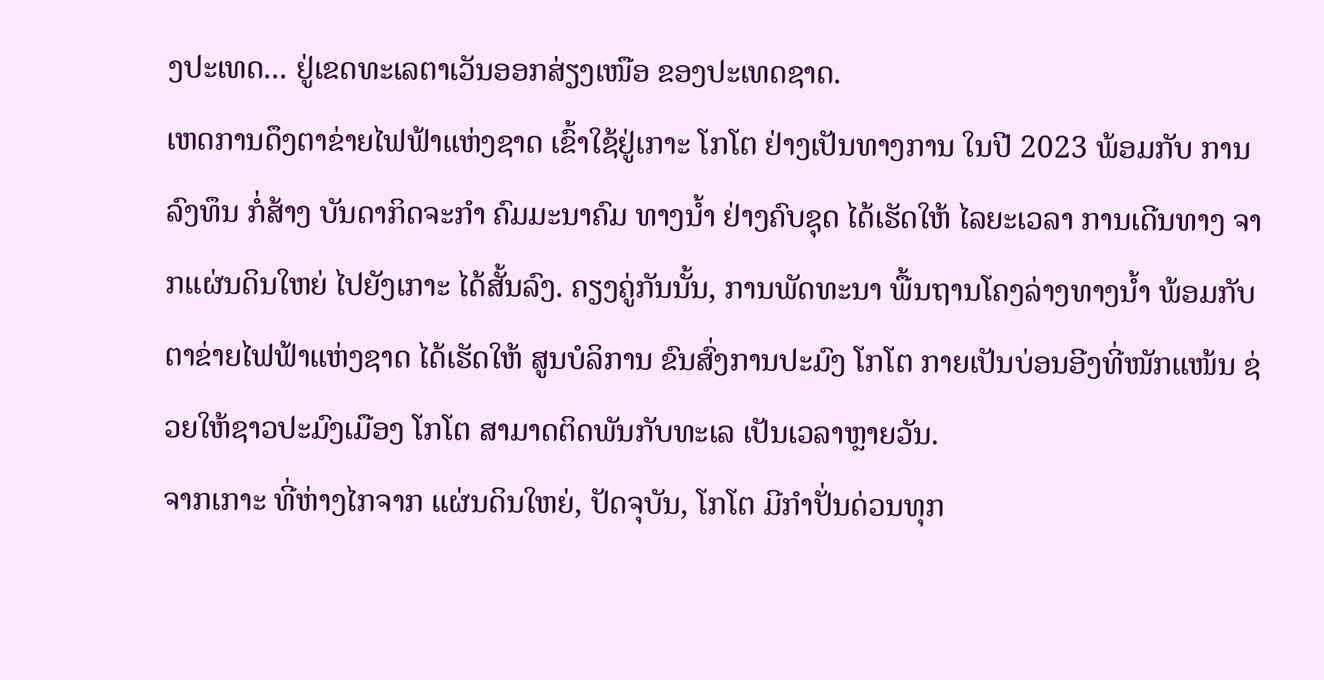ງປະເທດ... ຢູ່ເຂດທະເລຕາເວັນອອກສ່ຽງເໜືອ ຂອງປະເທດຊາດ.
ເຫດການດຶງຕາຂ່າຍໄຟຟ້າແຫ່ງຊາດ ເຂົ້າໃຊ້ຢູ່ເກາະ ໂກໂຕ ຢ່າງເປັນທາງການ ໃນປີ 2023 ພ້ອມກັບ ການລົງທຶນ ກໍ່ສ້າງ ບັນດາກິດຈະກຳ ຄົມມະນາຄົມ ທາງນ້ຳ ຢ່າງຄົບຊຸດ ໄດ້ເຮັດໃຫ້ ໄລຍະເວລາ ການເດີນທາງ ຈາກແຜ່ນດິນໃຫຍ່ ໄປຍັງເກາະ ໄດ້ສັ້ນລົງ. ຄຽງຄູ່ກັນນັ້ນ, ການພັດທະນາ ພື້ນຖານໂຄງລ່າງທາງນ້ຳ ພ້ອມກັບຕາຂ່າຍໄຟຟ້າແຫ່ງຊາດ ໄດ້ເຮັດໃຫ້ ສູນບໍລິການ ຂົນສົ່ງການປະມົງ ໂກໂຕ ກາຍເປັນບ່ອນອີງທີ່ໜັກແໜ້ນ ຊ່ວຍໃຫ້ຊາວປະມົງເມືອງ ໂກໂຕ ສາມາດຕິດພັນກັບທະເລ ເປັນເວລາຫຼາຍວັນ.
ຈາກເກາະ ທີ່ຫ່າງໄກຈາກ ແຜ່ນດິນໃຫຍ່, ປັດຈຸບັນ, ໂກໂຕ ມີກຳປັ່ນດ່ວນທຸກ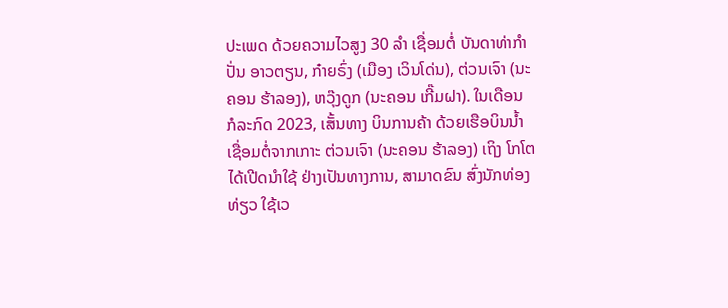ປະເພດ ດ້ວຍຄວາມໄວສູງ 30 ລໍາ ເຊື່ອມຕໍ່ ບັນດາທ່າກຳປັ່ນ ອາວຕຽນ, ກ໋າຍຣົ່ງ (ເມືອງ ເວິນໂດ່ນ), ຕ່ວນເຈົາ (ນະຄອນ ຮ້າລອງ), ຫວຸ໊ງດູກ (ນະຄອນ ເກີ໊ມຝາ). ໃນເດືອນ ກໍລະກົດ 2023, ເສັ້ນທາງ ບິນການຄ້າ ດ້ວຍເຮືອບິນນໍ້າ ເຊື່ອມຕໍ່ຈາກເກາະ ຕ່ວນເຈົາ (ນະຄອນ ຮ້າລອງ) ເຖິງ ໂກໂຕ ໄດ້ເປີດນຳໃຊ້ ຢ່າງເປັນທາງການ, ສາມາດຂົນ ສົ່ງນັກທ່ອງທ່ຽວ ໃຊ້ເວ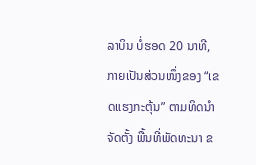ລາບິນ ບໍ່ຮອດ 20 ນາທີ, ກາຍເປັນສ່ວນໜຶ່ງຂອງ “ເຂດແຮງກະຕຸ້ນ” ຕາມທິດນໍາ ຈັດຕັ້ງ ພື້ນທີ່ພັດທະນາ ຂ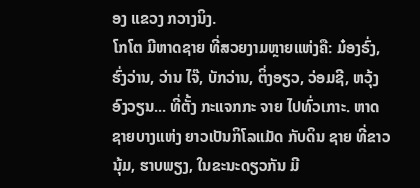ອງ ແຂວງ ກວາງນິງ.
ໂກໂຕ ມີຫາດຊາຍ ທີ່ສວຍງາມຫຼາຍແຫ່ງຄື: ມ໋ອງຣົ່ງ, ຮົ່ງວ່ານ, ວ່ານ ໄຈ໊, ບັກວ່ານ, ຕິ່ງອຽວ, ວ່ອມຊີ, ຫວຸ້ງອົງວຽນ... ທີ່ຕັ້ງ ກະແຈກກະ ຈາຍ ໄປທົ່ວເກາະ. ຫາດຊາຍບາງແຫ່ງ ຍາວເປັນກິໂລແມັດ ກັບດິນ ຊາຍ ທີ່ຂາວນຸ້ມ, ຮາບພຽງ, ໃນຂະນະດຽວກັນ ມີ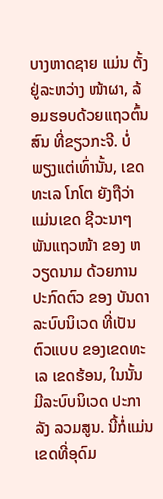ບາງຫາດຊາຍ ແມ່ນ ຕັ້ງຢູ່ລະຫວ່າງ ໜ້າຜາ, ລ້ອມຮອບດ້ວຍແຖວຕົ້ນສົນ ທີ່ຂຽວກະຈີ. ບໍ່ພຽງແຕ່ເທົ່ານັ້ນ, ເຂດທະເລ ໂກໂຕ ຍັງຖືວ່າ ແມ່ນເຂດ ຊີວະນາໆ ພັນແຖວໜ້າ ຂອງ ຫວຽດນາມ ດ້ວຍການ ປະກົດຕົວ ຂອງ ບັນດາລະບົບນິເວດ ທີ່ເປັນຕົວແບບ ຂອງເຂດທະເລ ເຂດຮ້ອນ, ໃນນັ້ນ ມີລະບົບນິເວດ ປະກາລັງ ລວມສູນ. ນີ້ກໍ່ແມ່ນ ເຂດທີ່ອຸດົມ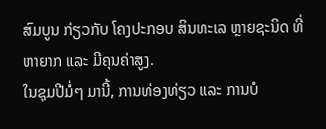ສົມບູນ ກ່ຽວກັບ ໂຄງປະກອບ ສິນທະເລ ຫຼາຍຊະນິດ ທີ່ຫາຍາກ ແລະ ມີຄຸນຄ່າສູງ.
ໃນຊຸມປີມໍ່ໆ ມານີ້, ການທ່ອງທ່ຽວ ແລະ ການບໍ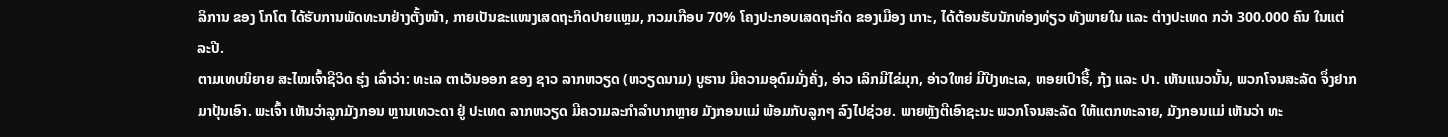ລິການ ຂອງ ໂກໂຕ ໄດ້ຮັບການພັດທະນາຢ່າງຕັ້ງໜ້າ, ກາຍເປັນຂະແໜງເສດຖະກິດປາຍແຫຼມ, ກວມເກືອບ 70% ໂຄງປະກອບເສດຖະກິດ ຂອງເມືອງ ເກາະ, ໄດ້ຕ້ອນຮັບນັກທ່ອງທ່ຽວ ທັງພາຍໃນ ແລະ ຕ່າງປະເທດ ກວ່າ 300.000 ຄົນ ໃນແຕ່ລະປີ.
ຕາມເທບນິຍາຍ ສະໄໝເຈົ້າຊີວິດ ຮຸ່ງ ເລົ່າວ່າ: ທະເລ ຕາເວັນອອກ ຂອງ ຊາວ ລາກຫວຽດ (ຫວຽດນາມ) ບູຮານ ມີຄວາມອຸດົມມັ່ງຄັ່ງ, ອ່າວ ເລິກມີໄຂ່ມຸກ, ອ່າວໃຫຍ່ ມີປີງທະເລ, ຫອຍເປົາຮື້, ກຸ້ງ ແລະ ປາ. ເຫັນແນວນັ້ນ, ພວກໂຈນສະລັດ ຈຶ່ງຢາກມາປຸ້ນເອົາ. ພະເຈົ້າ ເຫັນວ່າລູກມັງກອນ ຫຼານເທວະດາ ຢູ່ ປະເທດ ລາກຫວຽດ ມີຄວາມລະກຳລຳບາກຫຼາຍ ມັງກອນແມ່ ພ້ອມກັບລູກໆ ລົງໄປຊ່ວຍ. ພາຍຫຼັງຕີເອົາຊະນະ ພວກໂຈນສະລັດ ໃຫ້ແຕກທະລາຍ, ມັງກອນແມ່ ເຫັນວ່າ ທະ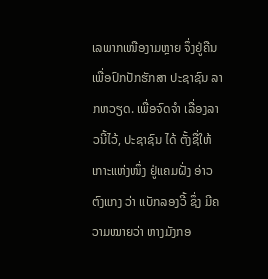ເລພາກເໜືອງາມຫຼາຍ ຈຶ່ງຢູ່ຄືນ ເພື່ອປົກປັກຮັກສາ ປະຊາຊົນ ລາກຫວຽດ. ເພື່ອຈົດຈຳ ເລື່ອງລາວນີ້ໄວ້, ປະຊາຊົນ ໄດ້ ຕັ້ງຊື່ໃຫ້ເກາະແຫ່ງໜຶ່ງ ຢູ່ແຄມຝັ່ງ ອ່າວຕົງແກງ ວ່າ ແບັກລອງວີ້ ຊຶ່ງ ມີຄວາມໝາຍວ່າ ຫາງມັງກອ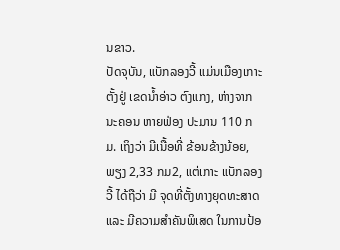ນຂາວ.
ປັດຈຸບັນ, ແບັກລອງວີ້ ແມ່ນເມືອງເກາະ ຕັ້ງຢູ່ ເຂດນ້ຳອ່າວ ຕົງແກງ, ຫ່າງຈາກນະຄອນ ຫາຍຟ່ອງ ປະມານ 110 ກມ. ເຖິງວ່າ ມີເນື້ອທີ່ ຂ້ອນຂ້າງນ້ອຍ, ພຽງ 2,33 ກມ2, ແຕ່ເກາະ ແບັກລອງວີ້ ໄດ້ຖືວ່າ ມີ ຈຸດທີ່ຕັ້ງທາງຍຸດທະສາດ ແລະ ມີຄວາມສຳຄັນພິເສດ ໃນການປ້ອ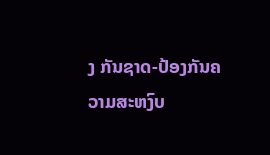ງ ກັນຊາດ-ປ້ອງກັນຄວາມສະຫງົບ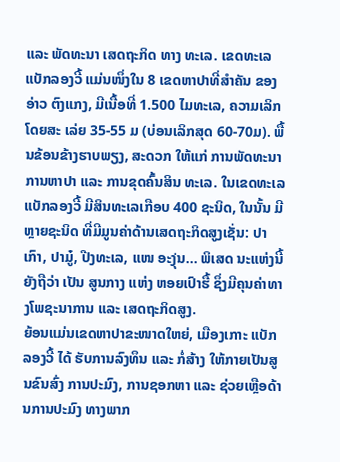ແລະ ພັດທະນາ ເສດຖະກິດ ທາງ ທະເລ. ເຂດທະເລ ແບັກລອງວີ້ ແມ່ນໜຶ່ງໃນ 8 ເຂດຫາປາທີ່ສຳຄັນ ຂອງອ່າວ ຕົງແກງ, ມີເນື້ອທີ່ 1.500 ໄມທະເລ, ຄວາມເລິກໂດຍສະ ເລ່ຍ 35-55 ມ (ບ່ອນເລິກສຸດ 60-70ມ). ພື້ນຂ້ອນຂ້າງຮາບພຽງ, ສະດວກ ໃຫ້ແກ່ ການພັດທະນາ ການຫາປາ ແລະ ການຂຸດຄົ້ນສິນ ທະເລ. ໃນເຂດທະເລ ແບັກລອງວີ້ ມີສິນທະເລເກືອບ 400 ຊະນິດ, ໃນນັ້ນ ມີຫຼາຍຊະນິດ ທີ່ມີມູນຄ່າດ້ານເສດຖະກິດສູງເຊັ່ນ: ປາເກົາ, ປາມູ໋, ປີງທະເລ, ແໜ ອະງຸ່ນ... ພິເສດ ນະແຫ່ງນີ້ ຍັງຖືວ່າ ເປັນ ສູນກາງ ແຫ່ງ ຫອຍເປົາຮື້ ຊຶ່ງມີຄຸນຄ່າທາງໂພຊະນາການ ແລະ ເສດຖະກິດສູງ.
ຍ້ອນແມ່ນເຂດຫາປາຂະໜາດໃຫຍ່, ເມືອງເກາະ ແບັກລອງວີ້ ໄດ້ ຮັບການລົງທຶນ ແລະ ກໍ່ສ້າງ ໃຫ້ກາຍເປັນສູນຂົນສົ່ງ ການປະມົງ, ການຊອກຫາ ແລະ ຊ່ວຍເຫຼືອດ້ານການປະມົງ ທາງພາກ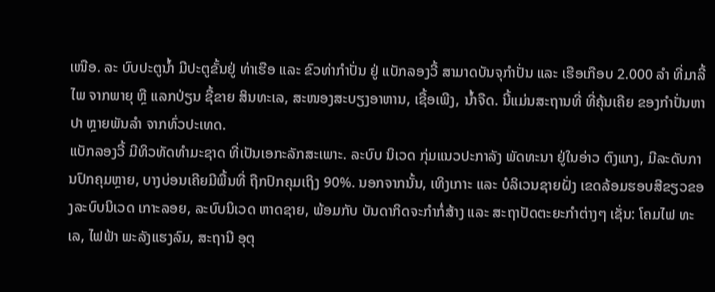ເໜືອ. ລະ ບົບປະຕູນ້ຳ ມີປະຕູຂັ້ນຢູ່ ທ່າເຮືອ ແລະ ຂົວທ່າກຳປັ່ນ ຢູ່ ແບັກລອງວີ້ ສາມາດບັນຈຸກຳປັ່ນ ແລະ ເຮືອເກືອບ 2.000 ລຳ ທີ່ມາລີ້ໄພ ຈາກພາຍຸ ຫຼື ແລກປ່ຽນ ຊື້ຂາຍ ສິນທະເລ, ສະໜອງສະບຽງອາຫານ, ເຊື້ອເພີງ, ນ້ຳຈືດ. ນີ້ແມ່ນສະຖານທີ່ ທີ່ຄຸ້ນເຄີຍ ຂອງກຳປັ່ນຫາປາ ຫຼາຍພັນລໍາ ຈາກທົ່ວປະເທດ.
ແບັກລອງວີ້ ມີທິວທັດທຳມະຊາດ ທີ່ເປັນເອກະລັກສະເພາະ. ລະບົບ ນິເວດ ກຸ່ມແນວປະກາລັງ ພັດທະນາ ຢູ່ໃນອ່າວ ຕົງແກງ, ມີລະດັບການປົກຄຸມຫຼາຍ, ບາງບ່ອນເຄີຍມີພື້ນທີ່ ຖືກປົກຄຸມເຖິງ 90%. ນອກຈາກນັ້ນ, ເທິງເກາະ ແລະ ບໍລິເວນຊາຍຝັ່ງ ເຂດລ້ອມຮອບສີຂຽວຂອງລະບົບນິເວດ ເກາະລອຍ, ລະບົບນິເວດ ຫາດຊາຍ, ພ້ອມກັບ ບັນດາກິດຈະກຳກໍ່ສ້າງ ແລະ ສະຖາປັດຕະຍະກໍາຕ່າງໆ ເຊັ່ນ: ໂຄມໄຟ ທະເລ, ໄຟຟ້າ ພະລັງແຮງລົມ, ສະຖານີ ອຸຕຸ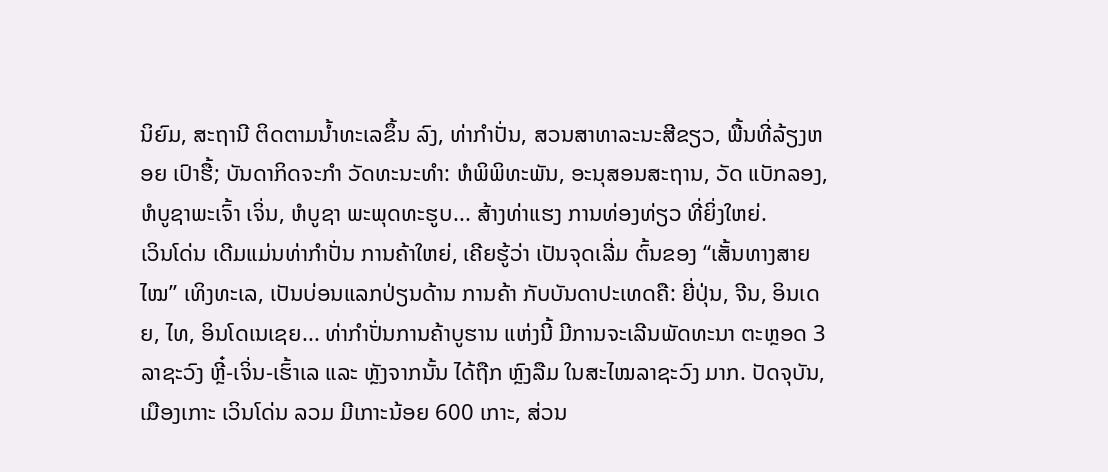ນິຍົມ, ສະຖານີ ຕິດຕາມນ້ຳທະເລຂຶ້ນ ລົງ, ທ່າກຳປັ່ນ, ສວນສາທາລະນະສີຂຽວ, ພື້ນທີ່ລ້ຽງຫອຍ ເປົາຮື້; ບັນດາກິດຈະກຳ ວັດທະນະທໍາ: ຫໍພິພິທະພັນ, ອະນຸສອນສະຖານ, ວັດ ແບັກລອງ, ຫໍບູຊາພະເຈົ້າ ເຈິ່ນ, ຫໍບູຊາ ພະພຸດທະຮູບ... ສ້າງທ່າແຮງ ການທ່ອງທ່ຽວ ທີ່ຍິ່ງໃຫຍ່.
ເວິນໂດ່ນ ເດີມແມ່ນທ່າກຳປັ່ນ ການຄ້າໃຫຍ່, ເຄີຍຮູ້ວ່າ ເປັນຈຸດເລີ່ມ ຕົ້ນຂອງ “ເສັ້ນທາງສາຍໄໝ” ເທິງທະເລ, ເປັນບ່ອນແລກປ່ຽນດ້ານ ການຄ້າ ກັບບັນດາປະເທດຄື: ຍີ່ປຸ່ນ, ຈີນ, ອິນເດຍ, ໄທ, ອິນໂດເນເຊຍ... ທ່າກຳປັ່ນການຄ້າບູຮານ ແຫ່ງນີ້ ມີການຈະເລີນພັດທະນາ ຕະຫຼອດ 3 ລາຊະວົງ ຫຼີ໋-ເຈິ່ນ-ເຮົ້າເລ ແລະ ຫຼັງຈາກນັ້ນ ໄດ້ຖືກ ຫຼົງລືມ ໃນສະໄໝລາຊະວົງ ມາກ. ປັດຈຸບັນ, ເມືອງເກາະ ເວິນໂດ່ນ ລວມ ມີເກາະນ້ອຍ 600 ເກາະ, ສ່ວນ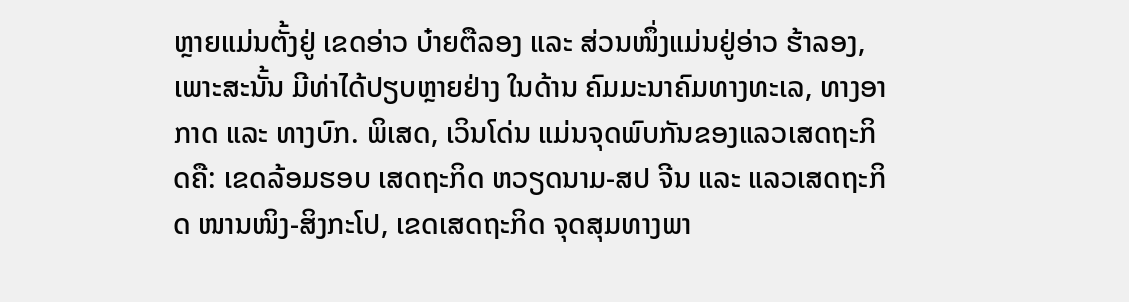ຫຼາຍແມ່ນຕັ້ງຢູ່ ເຂດອ່າວ ບ໋າຍຕືລອງ ແລະ ສ່ວນໜຶ່ງແມ່ນຢູ່ອ່າວ ຮ້າລອງ, ເພາະສະນັ້ນ ມີທ່າໄດ້ປຽບຫຼາຍຢ່າງ ໃນດ້ານ ຄົມມະນາຄົມທາງທະເລ, ທາງອາກາດ ແລະ ທາງບົກ. ພິເສດ, ເວິນໂດ່ນ ແມ່ນຈຸດພົບກັນຂອງແລວເສດຖະກິດຄື: ເຂດລ້ອມຮອບ ເສດຖະກິດ ຫວຽດນາມ-ສປ ຈີນ ແລະ ແລວເສດຖະກິດ ໜານໜິງ-ສິງກະໂປ, ເຂດເສດຖະກິດ ຈຸດສຸມທາງພາ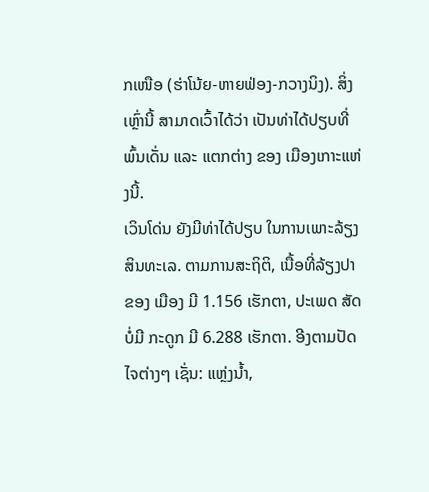ກເໜືອ (ຮ່າໂນ້ຍ-ຫາຍຟ່ອງ-ກວາງນິງ). ສິ່ງເຫຼົ່ານີ້ ສາມາດເວົ້າໄດ້ວ່າ ເປັນທ່າໄດ້ປຽບທີ່ພົ້ນເດັ່ນ ແລະ ແຕກຕ່າງ ຂອງ ເມືອງເກາະແຫ່ງນີ້.
ເວິນໂດ່ນ ຍັງມີທ່າໄດ້ປຽບ ໃນການເພາະລ້ຽງສິນທະເລ. ຕາມການສະຖິຕິ, ເນື້ອທີ່ລ້ຽງປາ ຂອງ ເມືອງ ມີ 1.156 ເຮັກຕາ, ປະເພດ ສັດບໍ່ມີ ກະດູກ ມີ 6.288 ເຮັກຕາ. ອີງຕາມປັດໄຈຕ່າງໆ ເຊັ່ນ: ແຫຼ່ງນ້ຳ,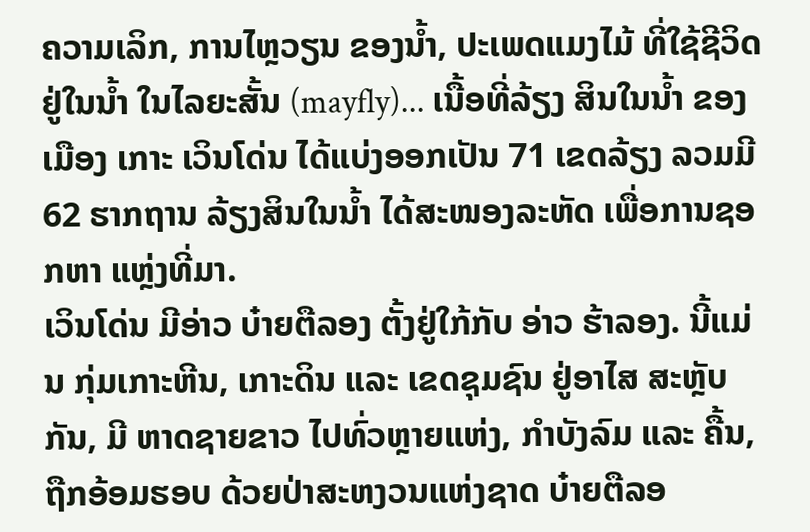ຄວາມເລິກ, ການໄຫຼວຽນ ຂອງນໍ້າ, ປະເພດແມງໄມ້ ທີ່ໃຊ້ຊີວິດ ຢູ່ໃນນ້ຳ ໃນໄລຍະສັ້ນ (mayfly)... ເນື້ອທີ່ລ້ຽງ ສິນໃນນໍ້າ ຂອງ ເມືອງ ເກາະ ເວິນໂດ່ນ ໄດ້ແບ່ງອອກເປັນ 71 ເຂດລ້ຽງ ລວມມີ 62 ຮາກຖານ ລ້ຽງສິນໃນນ້ຳ ໄດ້ສະໜອງລະຫັດ ເພື່ອການຊອກຫາ ແຫຼ່ງທີ່ມາ.
ເວິນໂດ່ນ ມີອ່າວ ບ໋າຍຕືລອງ ຕັ້ງຢູ່ໃກ້ກັບ ອ່າວ ຮ້າລອງ. ນີ້ແມ່ນ ກຸ່ມເກາະຫີນ, ເກາະດິນ ແລະ ເຂດຊຸມຊົນ ຢູ່ອາໄສ ສະຫຼັບກັນ, ມີ ຫາດຊາຍຂາວ ໄປທົ່ວຫຼາຍແຫ່ງ, ກໍາບັງລົມ ແລະ ຄື້ນ, ຖືກອ້ອມຮອບ ດ້ວຍປ່າສະຫງວນແຫ່ງຊາດ ບ໋າຍຕືລອ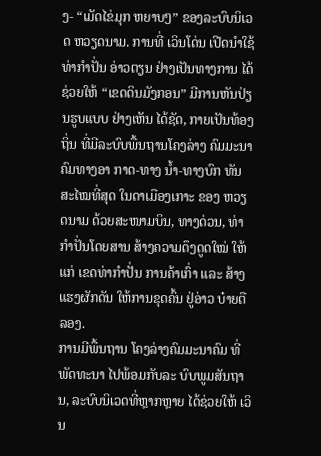ງ- “ເມັດໄຂ່ມຸກ ຫຍາບໆ” ຂອງລະບົບນິເວດ ຫວຽດນາມ. ການທີ່ ເວິນໂດ່ນ ເປີດນຳໃຊ້ ທ່າກຳປັ່ນ ອ່າວຕຽນ ຢ່າງເປັນທາງການ ໄດ້ຊ່ວຍໃຫ້ “ເຂດດິນມັງກອນ” ມີການຫັນປ່ຽນຮູບແບບ ຢ່າງເຫັນ ໄດ້ຊັດ, ກາຍເປັນທ້ອງຖິ່ນ ທີ່ມີລະບົບພື້ນຖານໂຄງລ່າງ ຄົມມະນາຄົມທາງອາ ກາດ-ທາງ ນ້ຳ-ທາງບົກ ທັນສະໄໝທີ່ສຸດ ໃນດາເມືອງເກາະ ຂອງ ຫວຽດນາມ ດ້ວຍສະໜາມບິນ, ທາງດ່ວນ, ທ່າກຳປັ່ນໂດຍສານ ສ້າງຄວາມດຶງດູດໃໝ່ ໃຫ້ແກ່ ເຂດທ່າກຳປັ່ນ ການຄ້າເກົ່າ ແລະ ສ້າງແຮງຜັກດັນ ໃຫ້ການຂຸດຄົ້ນ ຢູ່ອ່າວ ບ໋າຍຕືລອງ.
ການມີພື້ນຖານ ໂຄງລ່າງຄົມມະນາຄົມ ທີ່ພັດທະນາ ໄປພ້ອມກັບລະ ບົບພູມສັນຖານ, ລະບົບນິເວດທີ່ຫຼາກຫຼາຍ ໄດ້ຊ່ວຍໃຫ້ ເວິນ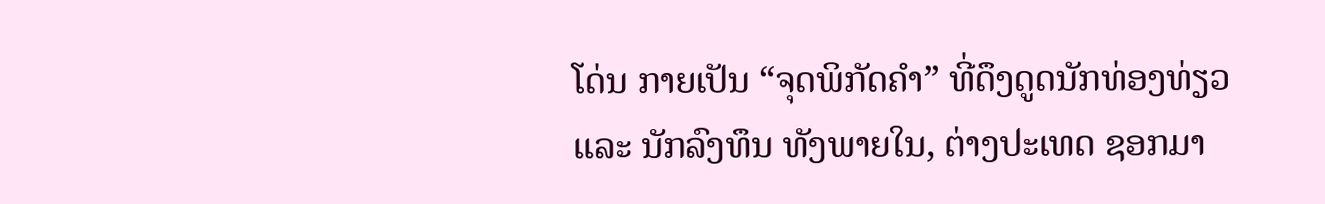ໂດ່ນ ກາຍເປັນ “ຈຸດພິກັດຄໍາ” ທີ່ດຶງດູດນັກທ່ອງທ່ຽວ ແລະ ນັກລົງທຶນ ທັງພາຍໃນ, ຕ່າງປະເທດ ຊອກມາ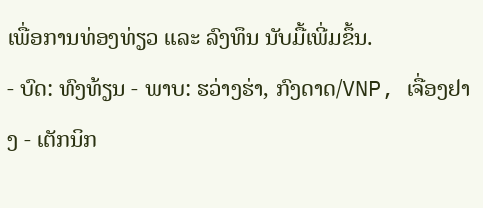ເພື່ອການທ່ອງທ່ຽວ ແລະ ລົງທຶນ ນັບມື້ເພີ່ມຂຶ້ນ.
- ບົດ: ທົງທ້ຽນ - ພາບ: ຮວ່າງຮ່າ, ກົງດາດ/VNP, ເຈື່ອງຢາງ - ເຕັກນິກ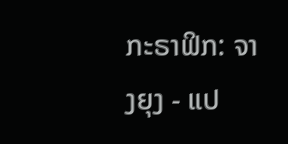ກະຣາຟິກ: ຈາງຍຸງ - ແປ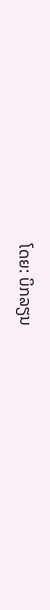ໂດຍ: ບິກລຽນ